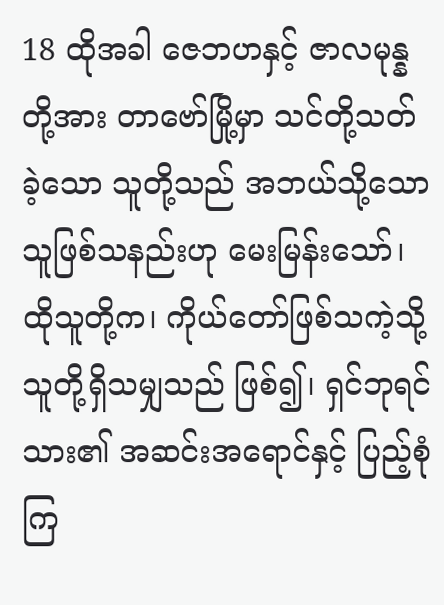18 ထိုအခါ ဇေဘဟနှင့် ဇာလမုန္နတို့အား တာဗော်မြို့မှာ သင်တို့သတ်ခဲ့သော သူတို့သည် အဘယ်သို့သော သူဖြစ်သနည်းဟု မေးမြန်းသော်၊ ထိုသူတို့က၊ ကိုယ်တော်ဖြစ်သကဲ့သို့ သူတို့ရှိသမျှသည် ဖြစ်၍၊ ရှင်ဘုရင်သား၏ အဆင်းအရောင်နှင့် ပြည့်စုံကြ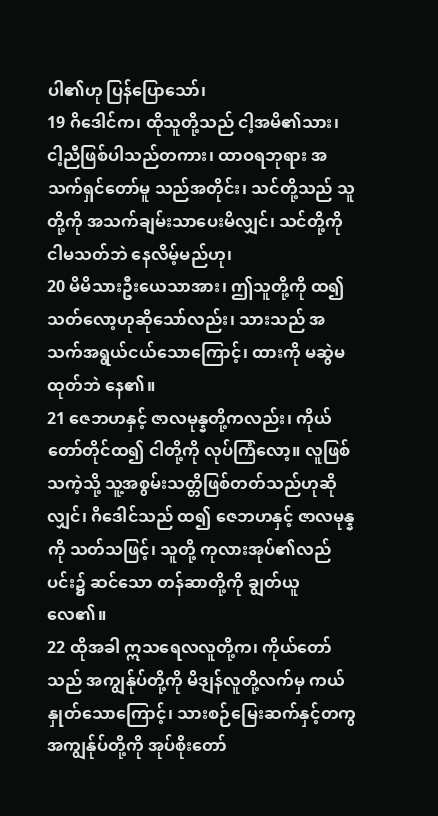ပါ၏ဟု ပြန်ပြောသော်၊
19 ဂိဒေါင်က၊ ထိုသူတို့သည် ငါ့အမိ၏သား၊ ငါ့ညီဖြစ်ပါသည်တကား၊ ထာဝရဘုရား အသက်ရှင်တော်မူ သည်အတိုင်း၊ သင်တို့သည် သူတို့ကို အသက်ချမ်းသာပေးမိလျှင်၊ သင်တို့ကို ငါမသတ်ဘဲ နေလိမ့်မည်ဟု၊
20 မိမိသားဦးယေသာအား၊ ဤသူတို့ကို ထ၍သတ်လော့ဟုဆိုသော်လည်း၊ သားသည် အသက်အရွယ်ငယ်သောကြောင့်၊ ထားကို မဆွဲမထုတ်ဘဲ နေ၏။
21 ဇေဘဟနှင့် ဇာလမုန္နတို့ကလည်း၊ ကိုယ်တော်တိုင်ထ၍ ငါတို့ကို လုပ်ကြံလော့။ လူဖြစ်သကဲ့သို့ သူ့အစွမ်းသတ္တိဖြစ်တတ်သည်ဟုဆိုလျှင်၊ ဂိဒေါင်သည် ထ၍ ဇေဘဟနှင့် ဇာလမုန္နကို သတ်သဖြင့်၊ သူတို့ ကုလားအုပ်၏လည်ပင်း၌ ဆင်သော တန်ဆာတို့ကို ချွတ်ယူလေ၏။
22 ထိုအခါ ဣသရေလလူတို့က၊ ကိုယ်တော်သည် အကျွန်ုပ်တို့ကို မိဒျန်လူတို့လက်မှ ကယ်နှုတ်သောကြောင့်၊ သားစဉ်မြေးဆက်နှင့်တကွ အကျွန်ုပ်တို့ကို အုပ်စိုးတော်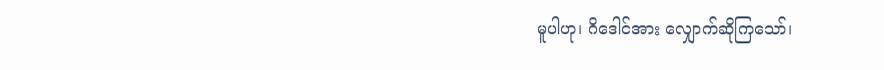မူပါဟု၊ ဂိဒေါင်အား လျှောက်ဆိုကြသော်၊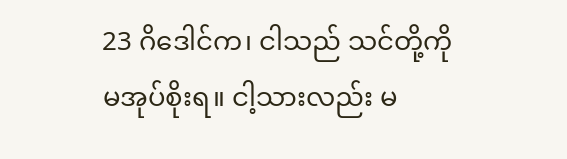23 ဂိဒေါင်က၊ ငါသည် သင်တို့ကို မအုပ်စိုးရ။ ငါ့သားလည်း မ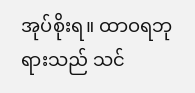အုပ်စိုးရ။ ထာဝရဘုရားသည် သင်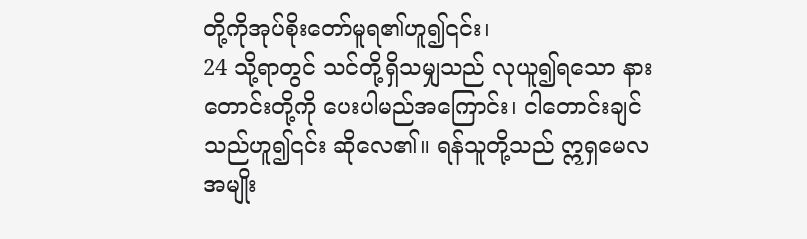တို့ကိုအုပ်စိုးတော်မူရ၏ဟူ၍၎င်း၊
24 သို့ရာတွင် သင်တို့ရှိသမျှသည် လုယူ၍ရသော နားတောင်းတို့ကို ပေးပါမည်အကြောင်း၊ ငါတောင်းချင်သည်ဟူ၍၎င်း ဆိုလေ၏။ ရန်သူတို့သည် ဣရှမေလအမျိုး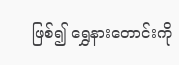ဖြစ်၍ ရွှေနားတောင်းကို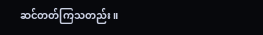ဆင်တတ်ကြသတည်း။